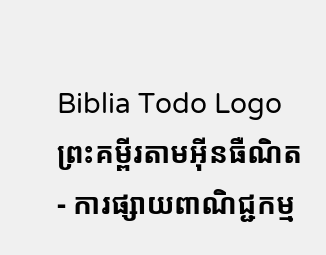Biblia Todo Logo
ព្រះគម្ពីរតាមអ៊ីនធឺណិត
- ការផ្សាយពាណិជ្ជកម្ម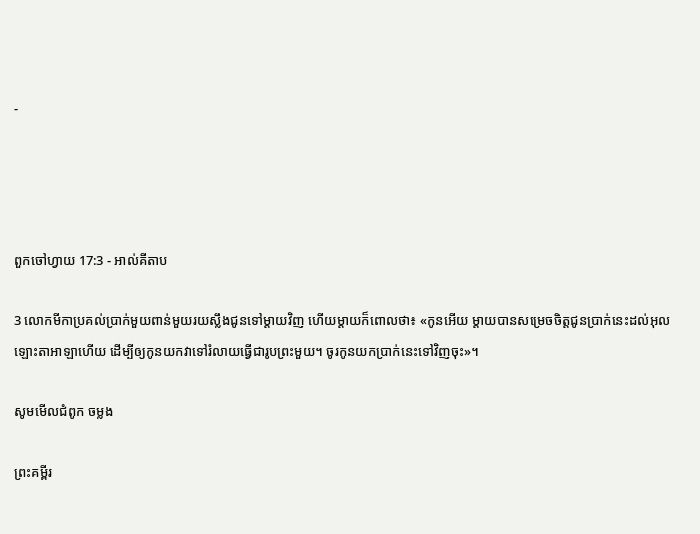-




ពួកចៅ‌ហ្វាយ 17:3 - អាល់គីតាប

3 លោកមីកាប្រគល់ប្រាក់មួយពាន់មួយរយស្លឹងជូនទៅម្តាយវិញ ហើយម្តាយក៏ពោលថា៖ «កូនអើយ ម្តាយបានសម្រេចចិត្តជូនប្រាក់នេះដល់អុលឡោះ‌តាអាឡាហើយ ដើម្បីឲ្យកូនយកវាទៅរំលាយធ្វើជារូបព្រះមួយ។ ចូរកូនយកប្រាក់នេះទៅវិញចុះ»។

សូមមើលជំពូក ចម្លង

ព្រះគម្ពីរ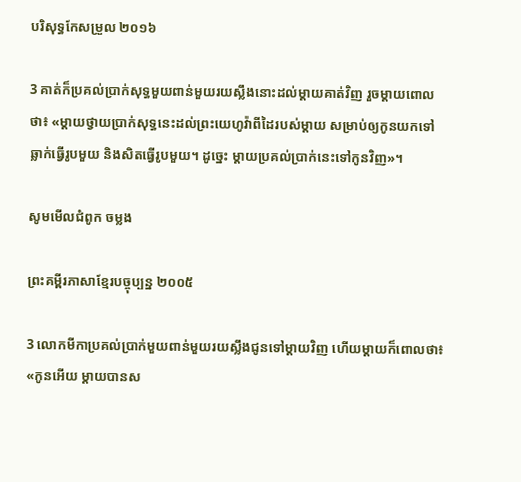បរិសុទ្ធកែសម្រួល ២០១៦

3 គាត់ក៏ប្រគល់ប្រាក់សុទ្ធមួយពាន់មួយរយស្លឹងនោះដល់ម្តាយគាត់វិញ រួចម្តាយពោលថា៖ «ម្ដាយថ្វាយប្រាក់សុទ្ធនេះដល់ព្រះ‌យេហូវ៉ាពីដៃរបស់ម្ដាយ សម្រាប់ឲ្យកូនយកទៅឆ្លាក់ធ្វើរូបមួយ និងសិតធ្វើរូបមួយ។ ដូច្នេះ ម្ដាយប្រគល់ប្រាក់នេះទៅកូនវិញ»។

សូមមើលជំពូក ចម្លង

ព្រះគម្ពីរភាសាខ្មែរបច្ចុប្បន្ន ២០០៥

3 លោកមីកាប្រគល់ប្រាក់មួយ‌ពាន់‌មួយរយស្លឹងជូនទៅម្ដាយវិញ ហើយម្ដាយក៏ពោលថា៖ «កូនអើយ ម្ដាយបានស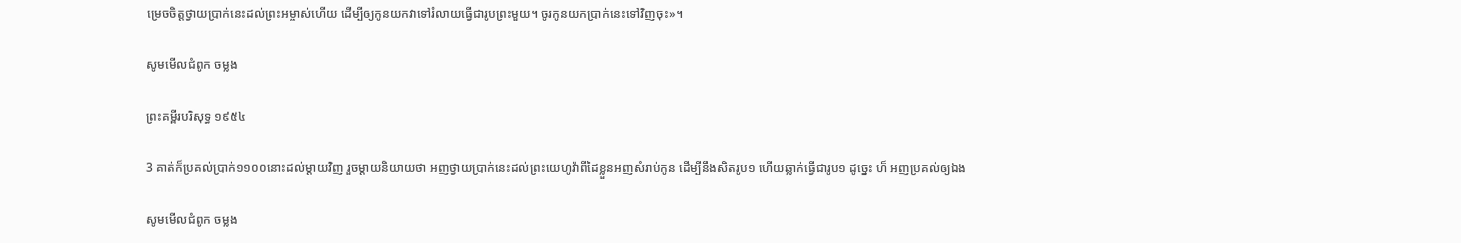ម្រេចចិត្តថ្វាយប្រាក់នេះដល់ព្រះ‌អម្ចាស់ហើយ ដើម្បីឲ្យកូនយកវាទៅរំលាយធ្វើជារូបព្រះមួយ។ ចូរកូនយកប្រាក់នេះទៅវិញចុះ»។

សូមមើលជំពូក ចម្លង

ព្រះគម្ពីរបរិសុទ្ធ ១៩៥៤

3 គាត់ក៏ប្រគល់ប្រាក់១១០០នោះដល់ម្តាយវិញ រួចម្តាយនិយាយថា អញថ្វាយប្រាក់នេះដល់ព្រះ‌យេហូវ៉ាពីដៃខ្លួនអញសំរាប់កូន ដើម្បីនឹងសិតរូប១ ហើយឆ្លាក់ធ្វើជារូប១ ដូច្នេះ ហ៏ អញប្រគល់ឲ្យឯង

សូមមើលជំពូក ចម្លង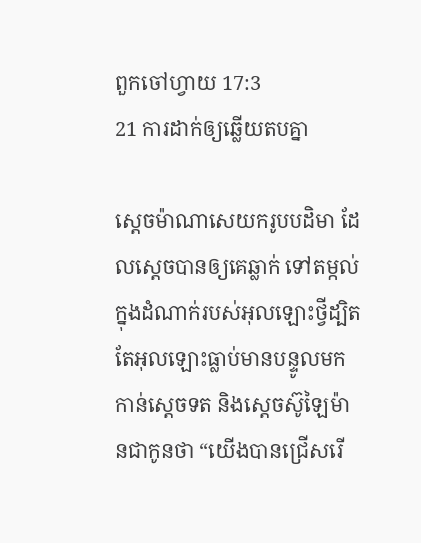ពួកចៅ‌ហ្វាយ 17:3
21 ការដាក់ឲ្យឆ្លើយតបគ្នា

ស្តេចម៉ាណា‌សេយករូបបដិមា ដែលស្តេចបានឲ្យគេឆ្លាក់ ទៅតម្កល់ក្នុងដំណាក់របស់អុលឡោះថ្វីដ្បិតតែអុលឡោះធ្លាប់មានបន្ទូលមកកាន់ស្តេចទត និងស្តេចស៊ូឡៃ‌ម៉ានជាកូនថា “យើងបានជ្រើសរើ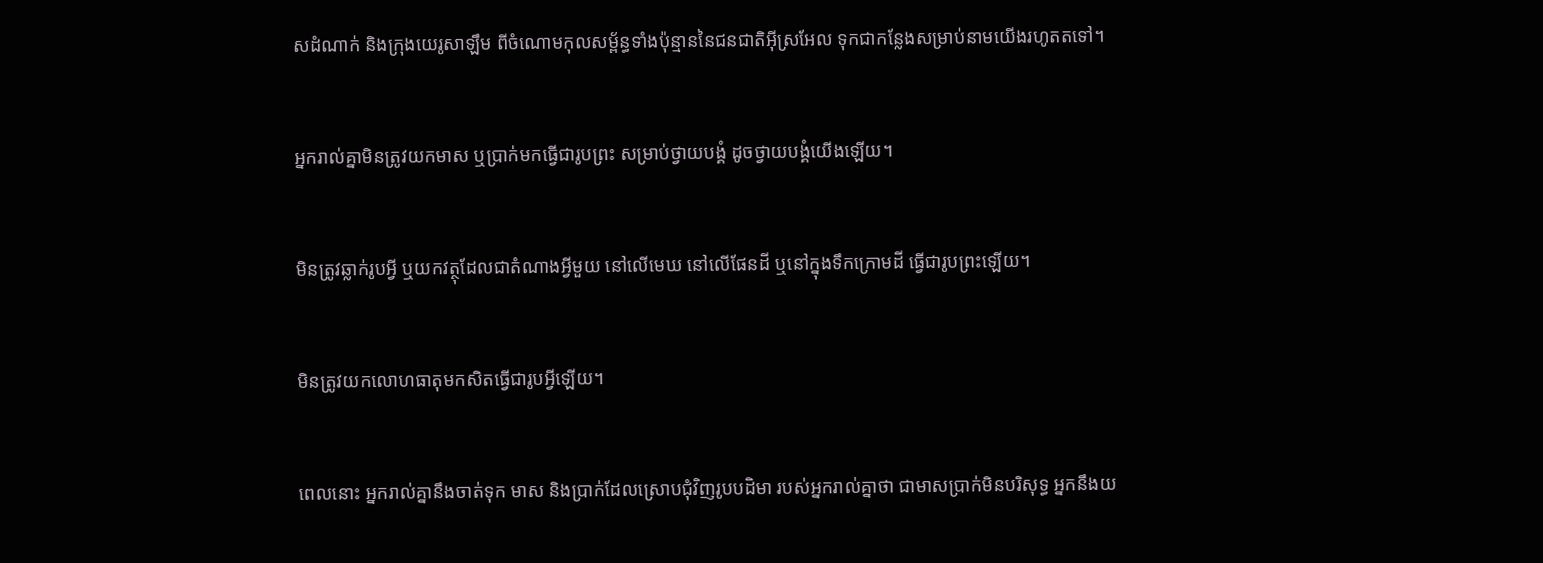សដំណាក់ និងក្រុងយេរូ‌សាឡឹម ពីចំណោមកុល‌សម្ព័ន្ធទាំងប៉ុន្មាននៃជន‌ជាតិអ៊ីស្រ‌អែល ទុកជាកន្លែងសម្រាប់នាមយើងរហូតតទៅ។


អ្នករាល់គ្នាមិនត្រូវយកមាស ឬប្រាក់មកធ្វើជារូបព្រះ សម្រាប់ថ្វាយ‌បង្គំ ដូចថ្វាយ‌បង្គំយើងឡើយ។


មិនត្រូវឆ្លាក់រូបអ្វី ឬយកវត្ថុដែលជាតំណាងអ្វីមួយ នៅលើមេឃ នៅលើផែនដី ឬនៅក្នុងទឹកក្រោមដី ធ្វើជារូបព្រះឡើយ។


មិនត្រូវយកលោហ‌ធាតុមកសិតធ្វើជារូបអី្វឡើយ។


ពេលនោះ អ្នករាល់គ្នានឹងចាត់ទុក មាស និងប្រាក់ដែលស្រោបជុំ‌វិញរូបបដិមា របស់អ្នករាល់គ្នាថា ជាមាសប្រាក់មិនបរិសុទ្ធ អ្នកនឹងយ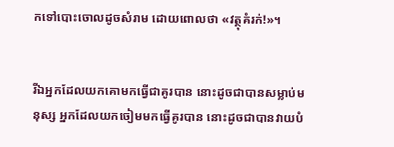កទៅបោះចោលដូចសំរាម ដោយពោលថា «វត្ថុគំរក់!»។


រីឯអ្នកដែលយកគោមកធ្វើជាគូរបាន នោះដូចជាបានសម្លាប់មនុស្ស អ្នកដែលយកចៀមមកធ្វើគូរបាន នោះដូចជាបានវាយបំ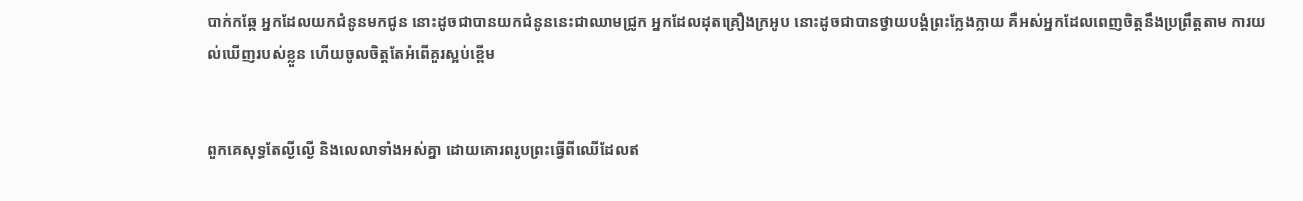បាក់កឆ្កែ អ្នកដែលយកជំនូនមកជូន នោះដូចជាបានយកជំនូននេះជាឈាមជ្រូក អ្នកដែលដុតគ្រឿងក្រអូប នោះដូចជាបានថ្វាយ‌បង្គំព្រះក្លែង‌ក្លាយ គឺអស់អ្នកដែលពេញចិត្តនឹងប្រព្រឹត្តតាម ការយល់ឃើញរបស់ខ្លួន ហើយចូលចិត្តតែអំពើគួរស្អប់ខ្ពើម


ពួកគេសុទ្ធតែល្ងី‌ល្ងើ និងលេលាទាំងអស់គ្នា ដោយគោរពរូបព្រះធ្វើពីឈើដែលឥ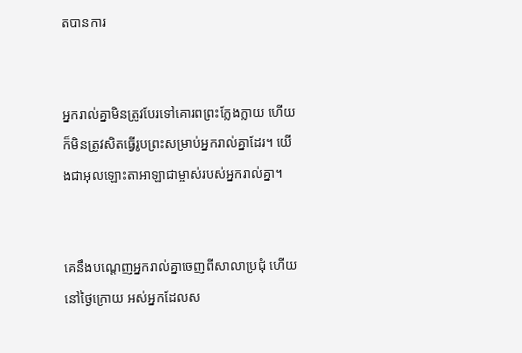តបានការ


អ្នករាល់គ្នាមិនត្រូវបែរទៅគោរពព្រះក្លែងក្លាយ ហើយក៏មិនត្រូវសិតធ្វើរូបព្រះសម្រាប់អ្នករាល់គ្នាដែរ។ យើងជាអុលឡោះ‌តាអាឡាជាម្ចាស់របស់អ្នករាល់គ្នា។


គេនឹងបណ្ដេញអ្នករាល់គ្នាចេញពីសាលាប្រជុំ ហើយនៅថ្ងៃក្រោយ អស់អ្នកដែលស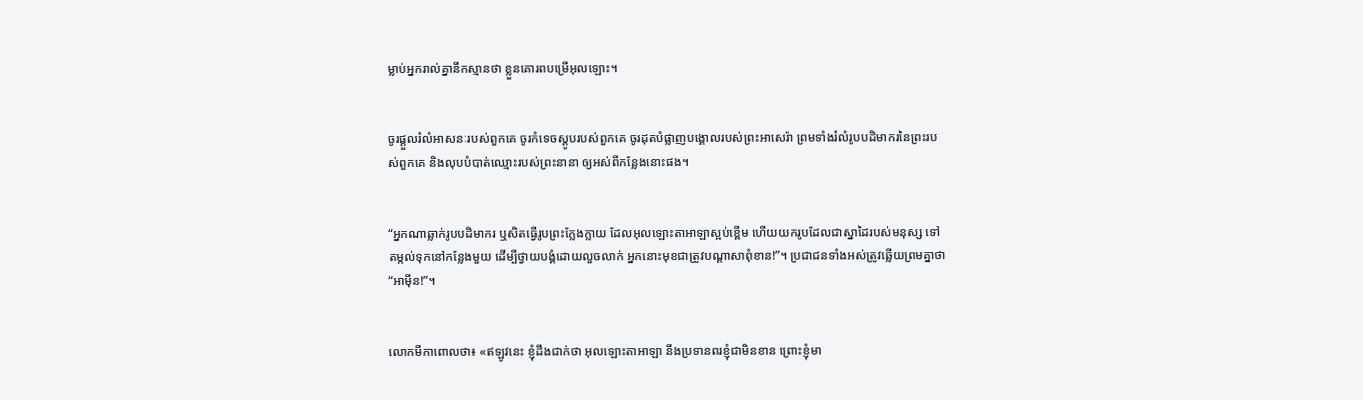ម្លាប់អ្នករាល់គ្នានឹកស្មានថា ខ្លួនគោរពបម្រើអុលឡោះ។


ចូរផ្តួលរំលំអាសនៈរបស់ពួកគេ ចូរកំទេចស្តូបរបស់ពួកគេ ចូរដុតបំផ្លាញបង្គោលរបស់ព្រះអាសេ‌រ៉ា ព្រមទាំងរំលំរូបបដិមា‌ករនៃព្រះរបស់ពួកគេ និងលុបបំបាត់ឈ្មោះរបស់ព្រះនានា ឲ្យអស់ពីកន្លែងនោះផង។


“អ្នកណាឆ្លាក់រូបបដិ‌មាករ ឬសិតធ្វើរូបព្រះ‌ក្លែង‌ក្លាយ ដែលអុលឡោះ‌តាអាឡាស្អប់ខ្ពើម ហើយយករូបដែលជាស្នាដៃរបស់មនុស្ស ទៅតម្កល់ទុកនៅកន្លែងមួយ ដើម្បីថ្វាយ‌បង្គំដោយលួចលាក់ អ្នកនោះមុខជាត្រូវបណ្តាសាពុំខាន!”។ ប្រជា‌ជនទាំងអស់ត្រូវឆ្លើយព្រមគ្នាថា “អាម៉ីន!”។


លោកមីកាពោលថា៖ «ឥឡូវនេះ ខ្ញុំដឹងជាក់ថា អុលឡោះ‌តាអាឡា នឹងប្រទានពរខ្ញុំជាមិនខាន ព្រោះខ្ញុំមា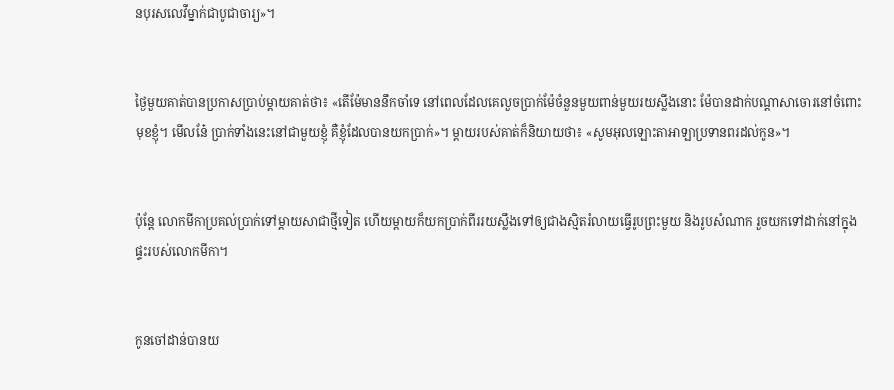នបុរសលេវីម្នាក់ជាបូជា‌ចារ្យ»។


ថ្ងៃមួយគាត់បានប្រកាសប្រាប់ម្តាយគាត់ថា៖ «តើម៉ែមាននឹកចាំទេ នៅពេលដែលគេលួចប្រាក់ម៉ែចំនួនមួយពាន់មួយរយស្លឹងនោះ ម៉ែបានដាក់បណ្តាសាចោរនៅចំពោះមុខខ្ញុំ។ មើលនែ៎ ប្រាក់ទាំងនេះនៅជាមួយខ្ញុំ គឺខ្ញុំដែលបានយកប្រាក់»។ ម្តាយរបស់គាត់ក៏និយាយថា៖ «សូមអុលឡោះ‌តាអាឡាប្រទានពរដល់កូន»។


ប៉ុន្តែ លោកមីកាប្រគល់ប្រាក់ទៅម្តាយសាជាថ្មីទៀត ហើយម្តាយក៏យកប្រាក់ពីររយស្លឹងទៅឲ្យជាងស្មិតរំលាយធ្វើរូបព្រះមួយ និងរូបសំណាក រួចយកទៅដាក់នៅក្នុងផ្ទះរបស់លោកមីកា។


កូនចៅដាន់បានយ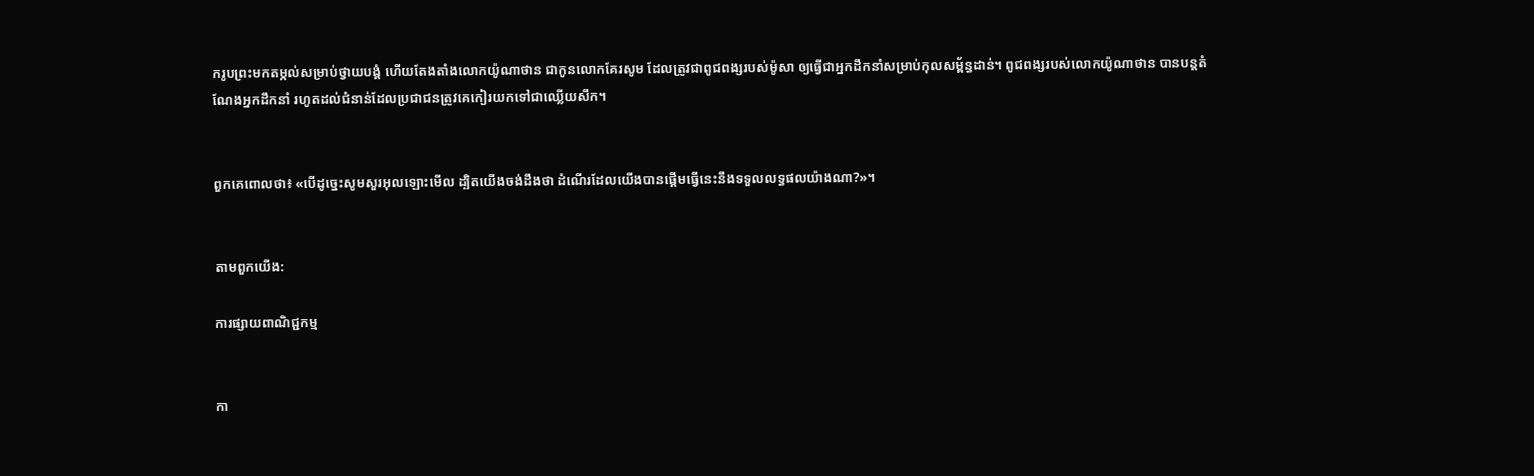ករូបព្រះមកតម្កល់សម្រាប់ថ្វាយ‌បង្គំ ហើយតែង‌តាំងលោកយ៉ូណា‌ថាន ជាកូនលោកគែរ‌សូម ដែលត្រូវជាពូជ‌ពង្សរបស់ម៉ូសា ឲ្យធ្វើជាអ្នកដឹកនាំសម្រាប់កុល‌សម្ព័ន្ធដាន់។ ពូជ‌ពង្សរបស់លោកយ៉ូណា‌ថាន បានបន្តតំណែងអ្នកដឹកនាំ រហូតដល់ជំនាន់ដែលប្រជា‌ជនត្រូវគេកៀរយកទៅជាឈ្លើយសឹក។


ពួកគេពោលថា៖ «បើដូច្នេះសូមសួរអុលឡោះមើល ដ្បិតយើងចង់ដឹងថា ដំណើរដែលយើងបានផ្តើមធ្វើនេះនឹងទទួលលទ្ធផលយ៉ាងណា?»។


តាមពួកយើង:

ការផ្សាយពាណិជ្ជកម្ម


កា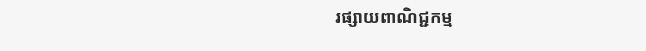រផ្សាយពាណិជ្ជកម្ម